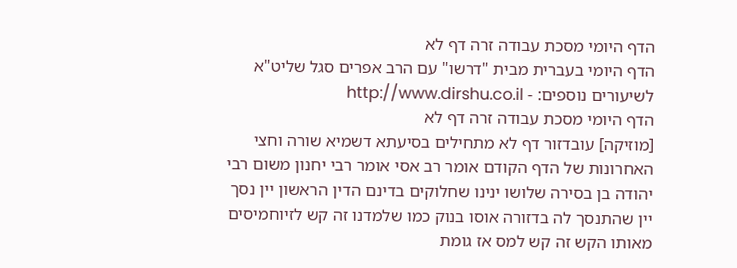הדף היומי מסכת עבודה זרה דף לא
הדף היומי בעברית מבית "דרשו" עם הרב אפרים סגל שליט"א
לשיעורים נוספים: - http://www.dirshu.co.il
הדף היומי מסכת עבודה זרה דף לא
[מוזיקה] עובדזור דף לא מתחילים בסיעתא דשמיא שורה וחצי האחרונות של הדף הקודם אומר רב אסי אומר רבי יחנון משום רבי יהודה בן בסירה שלושו ינינו שחלוקים בדינם הדין הראשון יין נסך יין שהתנסך לה בדזורה אוסו בנוק כמו שלמדנו זה קש לזיוחמיסים מאותו הקש זה קש למס אז גומת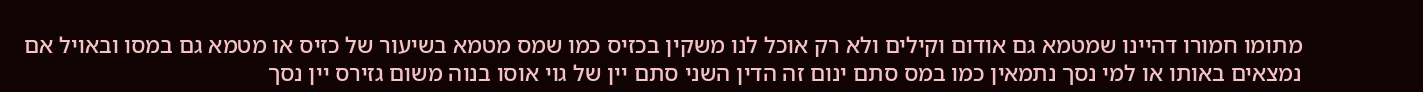מתומו חמורו דהיינו שמטמא גם אודום וקילים ולא רק אוכל לנו משקין בכזיס כמו שמס מטמא בשיעור של כזיס או מטמא גם במסו ובאויל אם נמצאים באותו או למי נסך נתמאין כמו במס סתם ינום זה הדין השני סתם יין של גוי אוסו בנוה משום גזירס יין נסך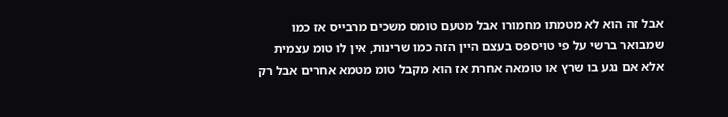אבל זה הוא לא מטמתו מחמורו אבל מטעם טומס משכים מרבייס אז כמו שמבואר ברשי על פי טויספס בעצם היין הזה כמו שרינות, אין לו טומ עצמית אלא אם נגע בו שרץ או טומאה אחרת אז הוא מקבל טומ מטמא אחרים אבל רק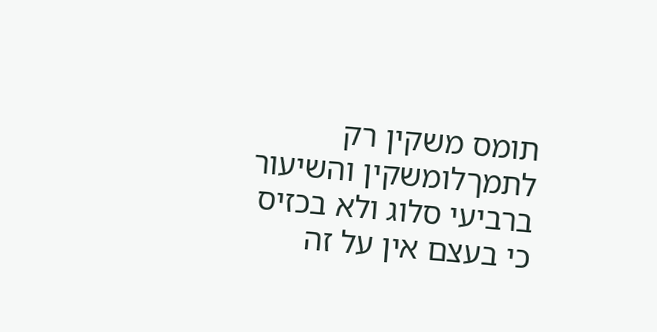תומס משקין רק לתמךלומשקין והשיעור ברביעי סלוג ולא בכזיס כי בעצם אין על זה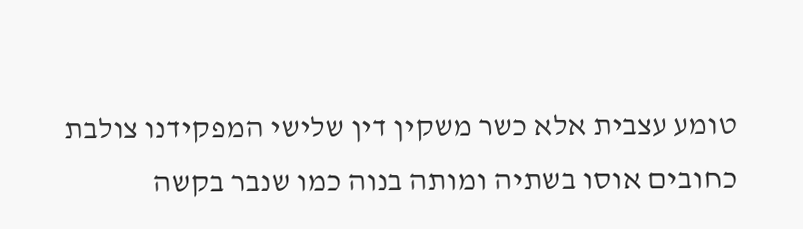טומע עצבית אלא כשר משקין דין שלישי המפקידנו צולבת כחובים אוסו בשתיה ומותה בנוה כמו שנבר בקשה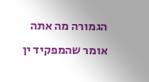הגמורה מה אתה אומר שהמפקיד ין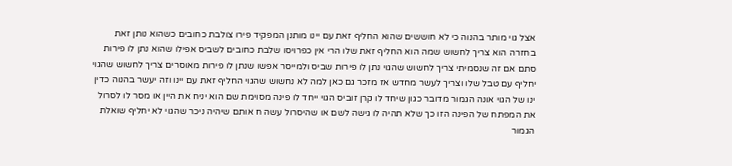אצל גוי מותר בהנוה כי לא חוששים שהוא החליף זאת עם יינו מותנן המפקיד פירו צולבת כחובים כשהוא נותן זאת בחזרה הוא צריך לחשוש שמה הוא החליף זאת שלו הרי אין כפרויסו שלבת כחובים לשביס אפילו שהוא נתן לו פירות סתם אם זה שנסמיתי צריך לחשוש שהגוי נתן לו פירות שביס ולמייסר אפשו שנתן לו פירות מאוסרים צריך לחשוש שהגוי יחליף עם טבל שלו וצריך לעשר מחדש אז מזכר גם כאן למה לא נחשוש שהגוי החליף זאת עם יינו וזה יעשר בהנוה כדין ינו של הגוי אונה הגמור מדובר כגון שיחד לו קרן זוביס הגוי ייחד לו פינה מסוימת שם הוא יניח את היין או מסר לו לסרול את המפתח של הפינה הזו כך שלא תהיה לו גישה לשם או שהיסרול עשה ח אותם שיהיה ניכר שהגוי לא יחליף שואלת הגמור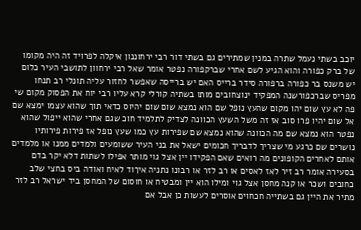יוכב בשתי נעמל שתרה במנין שמתירים גם בשתי דור רבי ירחוננון איקלה לפרויד זה היה מקומו של ברק כפורה והוא הגיע לשם אחרי שברקפורה נפטר אומר שאל רבי ירחוון לתושבי העיר כלום יש משנס בר כפורה ברפורה סידר ברייס האם יש ברייסה שאפשר לחזור עליה תונלי רב תנחו מפריס שברכפורשנה המפקיד ינוצחובים מותו בשתיה קורלי קרא עליו רבי יוח את הפסוק מקום שי פה לא עץ שום יהו מקום שהעץ נופל שם הוא נמצא שום שום יהיוס כדאי תוך שהוא עצמו ימצא שם אל שום יהיו פרו סוב אז זה משל השעץ הכוונה לצדיק לתלמיד חוכ שגם אחרי שהוא ייפול שהוא נפטר הוא נמצא שם מה הכוונה שהוא נמצא שם שפירות עץ כמו שעץ נופל אז פירות פירותיו נושרים שם כרגע מי שצריך לדבריך חכומים ישאל את בני העיר ששומעים ולמדים ממנו או מלמדים אותם לאחרים הקופונים מה רואים שאם הפקידו יין אצל גוי מותר אפילו לשתות דלא יקר בדם בסעירה אומר רב זיר לאז לאסים או רב לזר או רבונו נתניה איךוד לאיח ואודה ביס בחצי שלב כחובים ושכר או קנה מחסן אצל גוי ומילו הוא יין ומבטיח או חוסום של המחסן ביד ישראל רב לזר מתיר את היין גם בשתייה חכחוים אוסרים לעשות כן אבל אם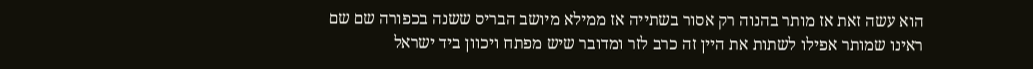הוא עשה זאת אז מותר בהנוה רק אסור בשתייה אז ממילא מיושב הבריס ששנה בכפורה שם שם ראינו שמותר אפילו לשתות את היין זה כרב לזר ומדובר שיש מפתח ויכוון ביד ישראל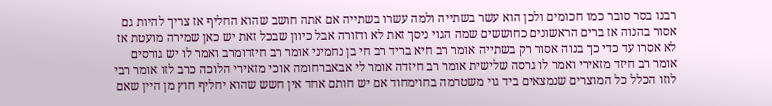רבנו בסר סובר כמו חכומים ולכן הוא עשר בשתייה ולמה עשרו בשתייה אם אתה חושב שהוא החליף אז צריך להיות גם אסור בהנוה אז ברים הראשונים כחוששים שמה הגוי ניסך זאת לא ודזורה אבל כיוון שבכל זאת יש כאן שמירה מועטת אז לא אסרו עד כדי כך בנוה אסור רק בשתייה אומר רב חיא בריד רב חי בן נחמיני אומר רב חיזדומרב ואמר לו יש גורסים אומר רב חיזד מזאירי ואמר לו גרסה שלישית אומר רב חיזדה אומר לי אבאברחומה אוכי מזאירי הלוכה כרב לזו אומר רבי לוזו הכלל כל המוצרים שנמצאים ביד גוי משטרמה בחוימחוד אם יש חותם אחד אין חשש שהוא יחליף חוץ מן היין שאם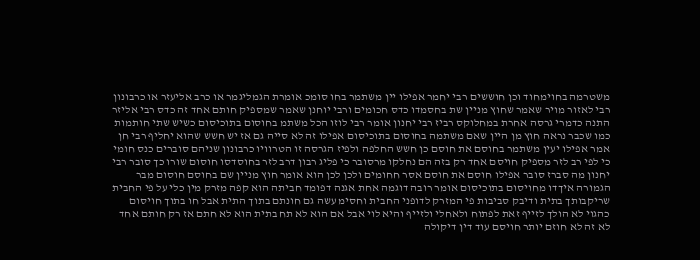משטרמה בחוימחוד וכן חוששים רבי יחמר אפילו יין משתמר בחו סומכ אומרת הגמליגמר או כרב אליעזר או כרבונון רבי לאזור מויר שאמר שחוץ מניין שת בחסמדו כדס חכומים ורבי יוחנן שאמר שמספיק חותם אחד זה כדס רבי אליזר התנה כדמרי גרסה אחרת במחלוקס רביז רבי יחנון אומר רבי לוזו הכל משתמ בחוסום בתוכיסום כשיש שתי חותמות כמו שכבר נראה חוץ מן היין שאם משתמה בחוסום בתוכיסום אפילו זה לא סייה גם אז יש חשש שהוא יחליף רבי חן אמר אפילו יעין משתמר בחוסם את חוסם כן חשש החלפה ולפיז הגרסה זו הטרוויו כרבונון שניהם סוברים כנס חומי כי לפי רב לזר מספיק חויסם אחד רק בזה הם נחלקו מרסובר כי פליג רבון דרב לזר בחוסדסו חוסום שורו כך סובר רבי יחנון מה סברז סובר אפילו חוסם את חוסם אסר חחומים ולכן לכן הוא אומר חוץ מניין שם בחוסם חוסום מבר הגמורה איךדו מחויסום בתוכיסום אומר רובה דוגמה אחת אגנה דפומד חביתה הוא קפה מזרק מין כלי על פי החבית שריקבותך בתית ודיבק סביבות פי המזרק לדופני החבית וחסימ עשה גם חונתם בתוך התית אבל חו בתוך חויסום כהגוי לא הולך לזייף זאת לפתוח ולאחלי ולזייף והיא לוי אבל אם הוא לא תח בתית הוא לא חתם אז רק חותם אחד לא זה לא חוזם יותר חויסם עוד דין דיקולה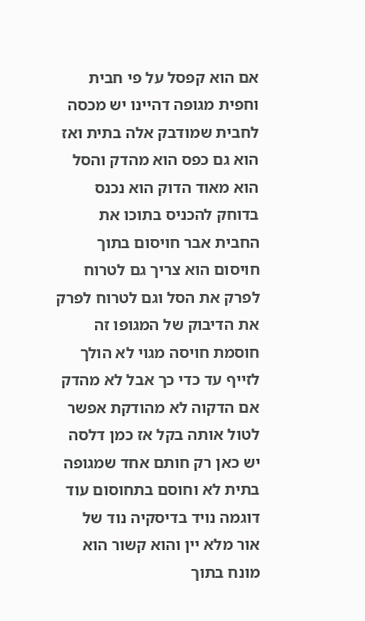אם הוא קפסל על פי חבית וחפית מגופה דהיינו יש מכסה לחבית שמודבק אלה בתית ואז הוא גם כפס הוא מהדק והסל הוא מאוד הדוק הוא נכנס בדוחק להכניס בתוכו את החבית אבר חויסום בתוך חויסום הוא צריך גם לטרוח לפרק את הסל וגם לטרוח לפרק את הדיבוק של המגופו זה חוסמת חויסה מגוי לא הולך לזייף עד כדי כך אבל לא מהדק אם הדקוה לא מהודקת אפשר לטול אותה בקל אז כמן דלסה יש כאן רק חותם אחד שמגופה בתית לא וחוסם בתחוסום עוד דוגמה נויד בדיסקיה נוד של אור מלא יין והוא קשור הוא מונח בתוך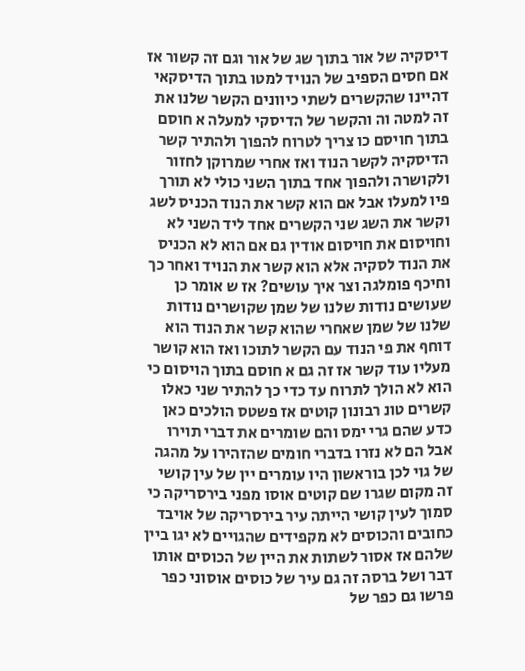דיסקיה של אור בתוך שג של אור וגם זה קשור אז אם חסים הספיב של הנויד למטו בתוך הדיסקאי דהיינו שהקשרים לשתי כיוונים הקשר שלנו את זה למטה וה והקשר של הדיסקי למעלה א חוסם בתוך חויסם כו צריך לטרוח להפוך ולהתיר קשר הדיסקיה לקשר הנוד ואז אחרי שמרוקן לחזור ולקושרה ולהפוך אחד בתוך השני כולי לא תורך פיו למעלו אבל אם הוא קשר את הנוד הכניס לשג וקשר את השג שני הקשרים אחד ליד השני לא וחויסום את חויסום אודין גם אם הוא לא הכניס את הנוד לסקיה אלא הוא קשר את הנויד ואחר כך וחיכף פומלגה וצר איך עושים? אז ש אומר כן שעושים נודות שלנו של שמן שקושרים נודות שלנו של שמן שאחרי שהוא קשר את הנוד הוא דוחף את פי הנוד עם הקשר לתוכו ואז הוא קושר מעליו עוד קשר אז זה גם א חוסם בתוך הויסום כי הוא לא הולך לתרוח עד כדי כך להתיר שני כאלו קשרים טונ רבונון קוטים אז פשטס הולכים כאן כדע שהם גרי ימס והם שומרים את דברי תוירו אבל הם לא נזרו בדברי חומים שהזהירו על מהגה של גוי לכן בוראשון היו עומרים יין של עין קושי זה מקום שגרו שם קוטים אוסו מפני בירסריקה כי סמוך לעין קושי הייתה עיר בירסריקה של אויבד כחובים והכוסים לא מקפידים שהגויים לא יגו ביין שלהם אז אסור לשתות את היין של הכוסים אותו דבר ושל ברסה זה גם עיר של כוסים אוסוני כפר פרשו גם כפר של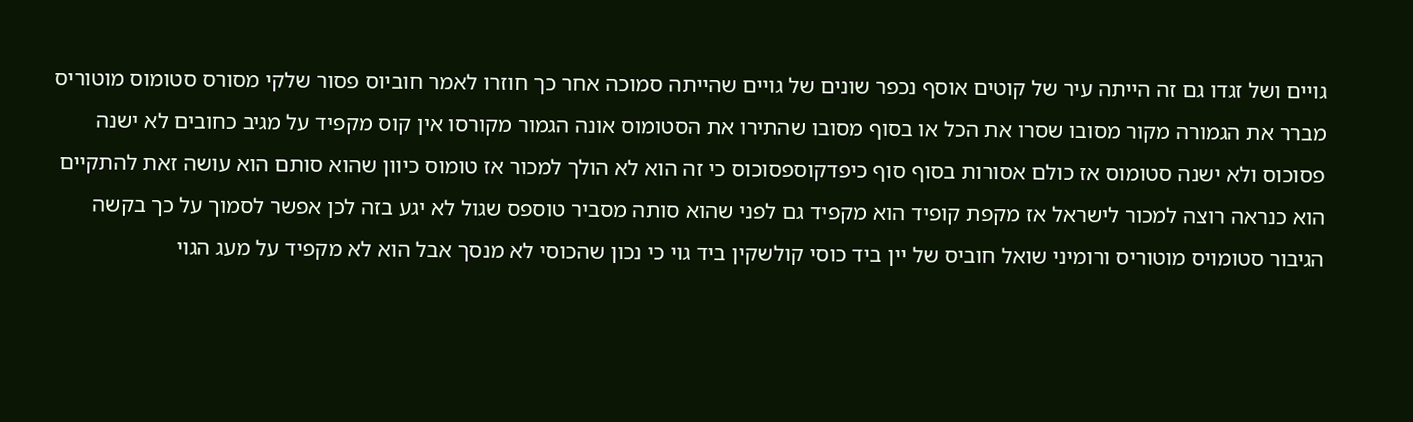גויים ושל זגדו גם זה הייתה עיר של קוטים אוסף נכפר שונים של גויים שהייתה סמוכה אחר כך חוזרו לאמר חוביוס פסור שלקי מסורס סטומוס מוטוריס מברר את הגמורה מקור מסובו שסרו את הכל או בסוף מסובו שהתירו את הסטומוס אונה הגמור מקורסו אין קוס מקפיד על מגיב כחובים לא ישנה פסוכוס ולא ישנה סטומוס אז כולם אסורות בסוף סוף כיפדקוספסוכוס כי זה הוא לא הולך למכור אז טומוס כיוון שהוא סותם הוא עושה זאת להתקיים הוא כנראה רוצה למכור לישראל אז מקפת קופיד הוא מקפיד גם לפני שהוא סותה מסביר טוספס שגול לא יגע בזה לכן אפשר לסמוך על כך בקשה הגיבור סטומויס מוטוריס ורומיני שואל חוביס של יין ביד כוסי קולשקין ביד גוי כי נכון שהכוסי לא מנסך אבל הוא לא מקפיד על מעג הגוי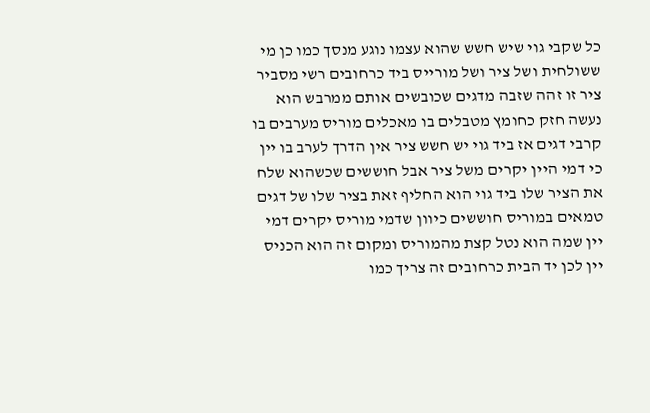כל שקבי גוי שיש חשש שהוא עצמו נוגע מנסך כמו כן מי ששולחית ושל ציר ושל מורייס ביד כרחובים רשי מסביר ציר זו זהה שזבה מדגים שכובשים אותם ממרבש הוא נעשה חזק כחומץ מטבלים בו מאכלים מוריס מערבים בו קרבי דגים אז ביד גוי יש חשש ציר אין הדרך לערב בו יין כי דמי היין יקרים משל ציר אבל חוששים שכשהוא שלח את הציר שלו ביד גוי הוא החליף זאת בציר שלו של דגים טמאים במוריס חוששים כיוון שדמי מוריס יקרים דמי יין שמה הוא נטל קצת מהמוריס ומקום זה הוא הכניס יין לכן יד הבית כרחובים זה צריך כמו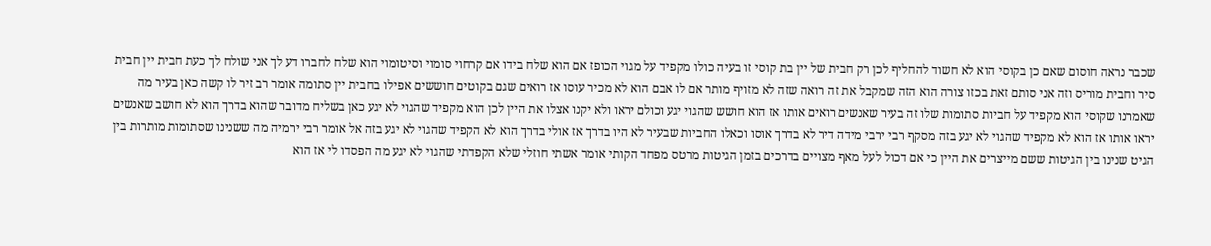שכבר נראה חוסום שאם כן בקוסי הוא לא חשוד להחליף לכן רק חבית של יין בת קוסי זו בעיה כולו מקפיד על מגוי הכופז אם הוא שלח בידו אם קרחוי סומוי וסיטומוי הוא שלח לחברו דע לך אני שולח לך כעת חבית יין חבית סיר וחבית מוריס וזה אני סותם זאת בכזו צורה הוא הזה שמקבל את זה רואה שזה לא מזויף מותר אם לו אבם הוא לא מכיר עוסו אז רואים שגם בקוטים חוששים אפילו בחבית יין סתומה אומר רב זיר לו קשה כאן בעיר מה שאמרנו שקוסי הוא מקפיד על חביות סתומות שלו זה בעיר שאנשים רואים אותו אז הוא חושש שהגוי יגע וכולם יראו ולא יקנו אצלו את היין לכן הוא מקפיד שהגוי לא יגע כאן בשליח מדובר שהוא בדרך הוא לא חושב שאנשים יראו אותו אז הוא לא מקפיד שהגוי לא יגע בזה מסקף רבי ירבי מידה דיר לא בדרך אוסו וכאלו החביות שבעיר לא היו בדרך אז אולי בדרך הוא לא הקפיד שהגוי לא יגע בזה אל אומר רבי ירמיה מה ששנינו שסתומות מותרות בין הגיט שנינו בין הגיטות ששם מייצרים את היין כי אם דכול לעל מאף מצויים בדרכים בזמן הגיטות מרטס מפחד הקותי אומר אשתי חוזלי שלא הקפדתי שהגוי לא יגע מה הפסדו לי אז הוא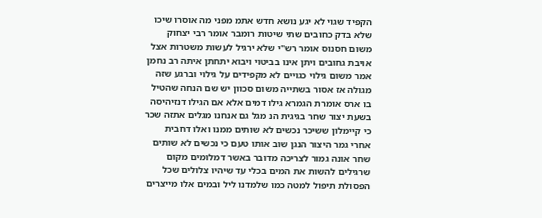הקפיד שגוי לא יגע נושא חדש אתמ מפני מה אוסרו שיכו שלא בדק כחובים שתי שיטות רומבר אומר רבי יצחוק משום חסנוס אומר רש"י שלא ירגיל לעשות משטרות אצל אויבת גחובים ויתן אינו בביטוי ויבוא יתחתן איתה רב נחמן אמר משום גילוי כגויים לא מקפידים על גילוי וברגע שזה מגולה אז אסור בשתייה משום סכוון יש שם הנחה שהטיל בו ארס אומרת הגמרא גילו דמים אלא אם הגילו דנזיהיסה בשעת יצור שחר בגיגית הנ מגל גם אנחנו מגלים אתזה שכר כי קיימלון ששיכר נכשים לא שותים ממנו ואלו דחבית אחרי גמר היצור הנגן שוב אותו טעם כי נכשים לא שותים שחר אונה גמור לצריכה מדובר באשר דמלומים מקום שרגילים להשות את המים בכלי עד שיהיו צלולים שכל הפסולת תיפול למטה כמו שלמדנו ליל ובמים אלו מייצרים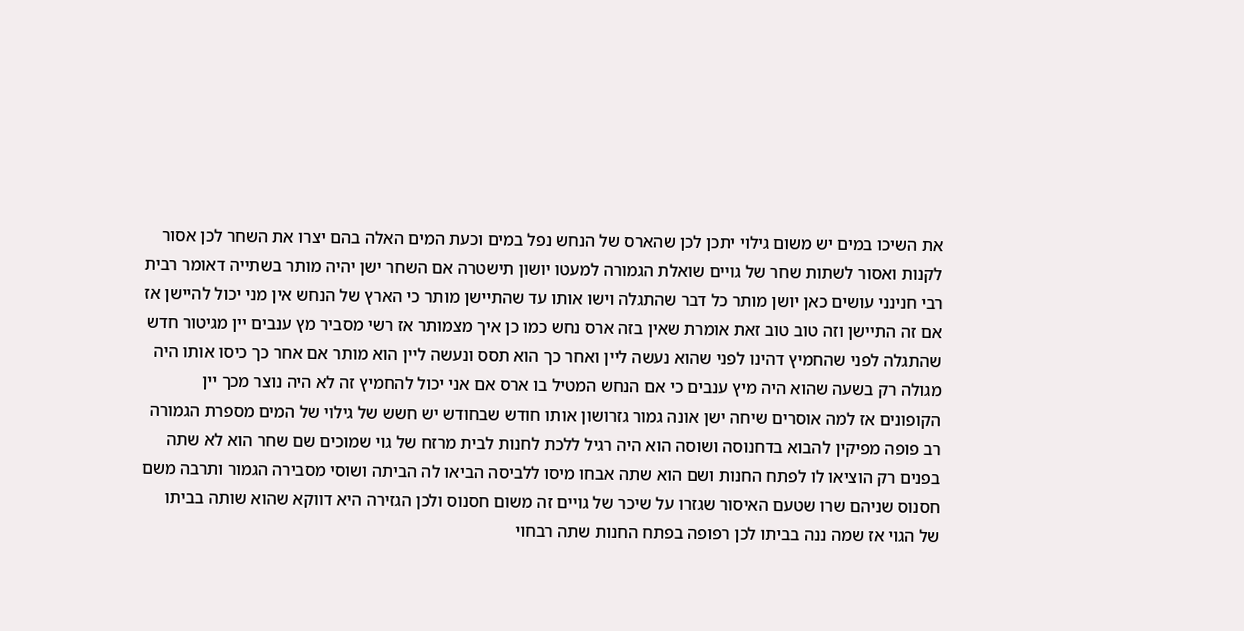את השיכו במים יש משום גילוי יתכן לכן שהארס של הנחש נפל במים וכעת המים האלה בהם יצרו את השחר לכן אסור לקנות ואסור לשתות שחר של גויים שואלת הגמורה למעטו יושון תישטרה אם השחר ישן יהיה מותר בשתייה דאומר רבית רבי חנינני עושים כאן יושן מותר כל דבר שהתגלה וישו אותו עד שהתיישן מותר כי הארץ של הנחש אין מני יכול להיישן אז אם זה התיישן וזה טוב טוב זאת אומרת שאין בזה ארס נחש כמו כן איך מצמותר אז רשי מסביר מץ ענבים יין מגיטור חדש שהתגלה לפני שהחמיץ דהינו לפני שהוא נעשה ליין ואחר כך הוא תסס ונעשה ליין הוא מותר אם אחר כך כיסו אותו היה מגולה רק בשעה שהוא היה מיץ ענבים כי אם הנחש המטיל בו ארס אם אני יכול להחמיץ זה לא היה נוצר מכך יין הקופונים אז למה אוסרים שיחה ישן אונה גמור גזרושון אותו חודש שבחודש יש חשש של גילוי של המים מספרת הגמורה רב פופה מפיקין להבוא בדחנוסה ושוסה הוא היה רגיל ללכת לחנות לבית מרזח של גוי שמוכים שם שחר הוא לא שתה בפנים רק הוציאו לו לפתח החנות ושם הוא שתה אבחו מיסו ללביסה הביאו לה הביתה ושוסי מסבירה הגמור ותרבה משם חסנוס שניהם שרו שטעם האיסור שגזרו על שיכר של גויים זה משום חסנוס ולכן הגזירה היא דווקא שהוא שותה בביתו של הגוי אז שמה ננה בביתו לכן רפופה בפתח החנות שתה רבחוי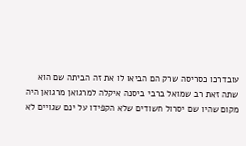עובדרכו כסריסה שרק הם הביאו לו את זה הביתה שם הוא שתה זאת רב שמואל ברבי ביסנה איקלה למרגואן מרגואן היה מקום שהיו שם יסרול חשודים שלא הקפידו על ינם שגויים לא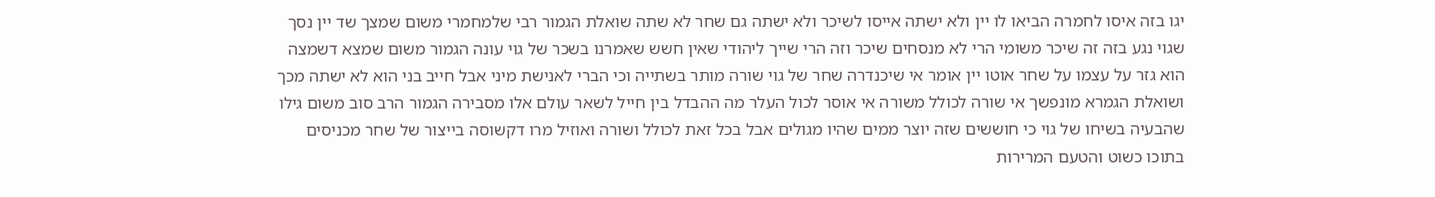יגו בזה איסו לחמרה הביאו לו יין ולא ישתה אייסו לשיכר ולא ישתה גם שחר לא שתה שואלת הגמור רבי שלמחמרי משום שמצך שד יין נסך שגוי נגע בזה זה שיכר משומי הרי לא מנסחים שיכר וזה הרי שייך ליהודי שאין חשש שאמרנו בשכר של גוי עונה הגמור משום שמצא דשמצה הוא גזר על עצמו על שחר אוטו יין אומר אי שיכנדרה שחר של גוי שורה מותר בשתייה וכי הברי לאנישת מיני אבל חייב בני הוא לא ישתה מכך ושואלת הגמרא מונפשך אי שורה לכולל משורה אי אוסר לכול העלר מה ההבדל בין חייל לשאר עולם אלו מסבירה הגמור הרב סוב משום גילו שהבעיה בשיחו של גוי כי חוששים שזה יוצר ממים שהיו מגולים אבל בכל זאת לכולל ושורה ואוזיל מרו דקשוסה בייצור של שחר מכניסים בתוכו כשוט והטעם המרירות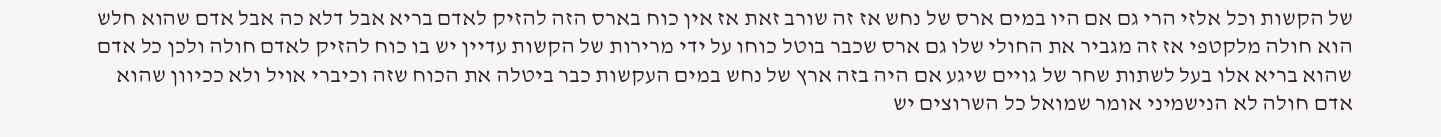של הקשות וכל אלזי הרי גם אם היו במים ארס של נחש אז זה שורב זאת אז אין כוח בארס הזה להזיק לאדם בריא אבל דלא כה אבל אדם שהוא חלש הוא חולה מלקטפי אז זה מגביר את החולי שלו גם ארס שכבר בוטל כוחו על ידי מרירות של הקשות עדיין יש בו כוח להזיק לאדם חולה ולכן כל אדם שהוא בריא אלו בעל לשתות שחר של גויים שיגע אם היה בזה ארץ של נחש במים העקשות כבר ביטלה את הכוח שזה וכיברי אויל ולא ככיוון שהוא אדם חולה לא הנישמיני אומר שמואל כל השרוצים יש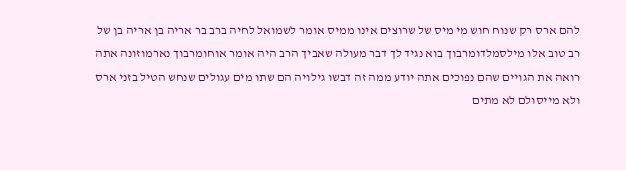להם ארס רק שנוח חוש מי מיס של שרוצים אינו ממיס אומר לשמואל לחיה ברב בר אריה בן אריה בן של רב טוב אלו מילסמלדומרבוך בוא נגיד לך דבר מעולה שאביך הרב היה אומר אוחומרבוך נארמוזונה אתה רואה את הגויים שהם נפוכים אתה יודע ממה זה דבשו גילויה הם שתו מים עגולים שנחש הטיל בזני ארס ולא מייסולם לא מתים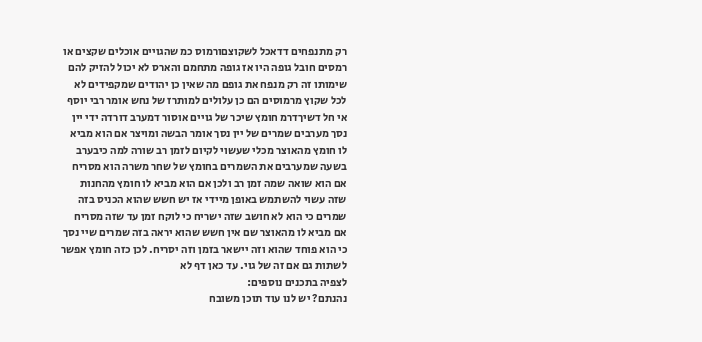רק מתנפחים דדאכל לשקוצםורמוס כמ שהגויים אוכלים שקצים או רמסים חובל גופה היו אז גופה מתחמם והארס לא יכול להזיק להם שימותו זה רק מנפח את גופם מה שאין כן יהודים שמקפידים לא לכל שקוץ מרמוסים הם כן עלולים למותרז של נחש אומר רבי יוסף אי חל דשיךדרמ חומץ שיכר של גויים אוסור דמערב דורדה ידי יין נסך מערבים שמרים של יין נסך אומר הבשה ומויצר אם הוא מביא לו חומץ מהאוצר מכלי שעשוי לקיום לזמן רב שורה למה כיבערב בשעה שמערבים את השמרים בחומץ של שחר משרה הוא מסריח אם הוא שואה שמה זמן רב ולכן אם הוא מביא לו חומץ מהחנות שזה עשוי להשתמש באופן מיידי אז יש חשש שהוא הכניס בזה שמרים כי הוא לא חושב שזה ישריח כי לוקח זמן עד שזה מסריח אם מביא לו מהאוצר שם אין חשש שהוא יראה בזה שמרים שיי נסך כי הוא פוחד שהוא וזה יישאר בזמן וזה יסריח. לכן כזה חומץ אפשר לשתות גם אם זה של גוי. עד כאן דף לא
לצפיה בתכנים נוספים:
נהנתם? יש לנו עוד תוכן משובח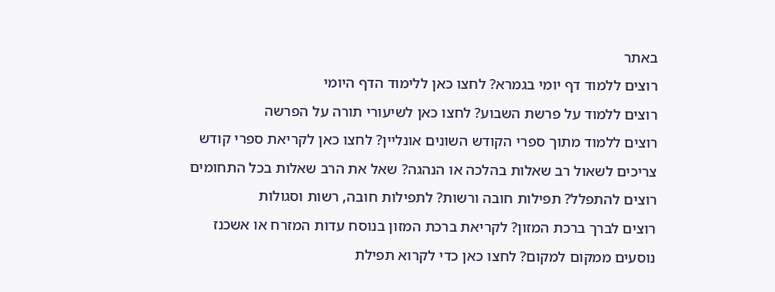באתר
רוצים ללמוד דף יומי בגמרא? לחצו כאן ללימוד הדף היומי
רוצים ללמוד על פרשת השבוע? לחצו כאן לשיעורי תורה על הפרשה
רוצים ללמוד מתוך ספרי הקודש השונים אונליין? לחצו כאן לקריאת ספרי קודש
צריכים לשאול רב שאלות בהלכה או הנהגה? שאל את הרב שאלות בכל התחומים
רוצים להתפלל? תפילות חובה ורשות? לתפילות חובה, רשות וסגולות
רוצים לברך ברכת המזון? לקריאת ברכת המזון בנוסח עדות המזרח או אשכנז
נוסעים ממקום למקום? לחצו כאן כדי לקרוא תפילת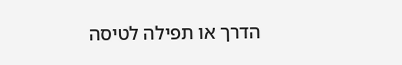הדרך או תפילה לטיסה